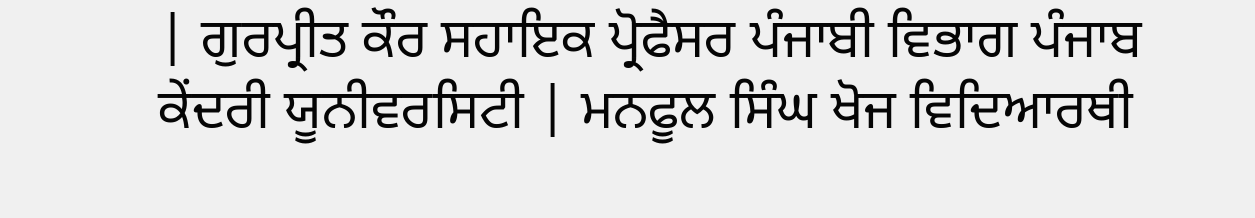| ਗੁਰਪ੍ਰੀਤ ਕੌਰ ਸਹਾਇਕ ਪ੍ਰੋਫੈਸਰ ਪੰਜਾਬੀ ਵਿਭਾਗ ਪੰਜਾਬ ਕੇਂਦਰੀ ਯੂਨੀਵਰਸਿਟੀ | ਮਨਫੂਲ ਸਿੰਘ ਖੋਜ ਵਿਦਿਆਰਥੀ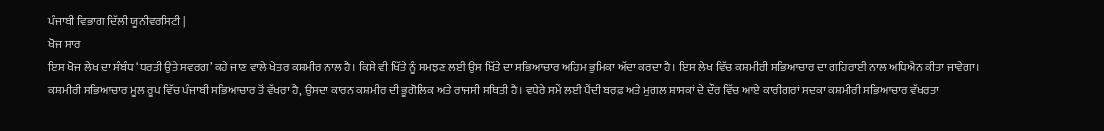ਪੰਜਾਬੀ ਵਿਭਾਗ ਦਿੱਲੀ ਯੂਨੀਵਰਸਿਟੀ |
ਖੋਜ ਸਾਰ
ਇਸ ਖੋਜ ਲੇਖ ਦਾ ਸੰਬੰਧ ‘ਧਰਤੀ ਉਤੇ ਸਵਰਗ’ ਕਹੇ ਜਾਣ ਵਾਲੇ ਖੇਤਰ ਕਸ਼ਮੀਰ ਨਾਲ ਹੈ। ਕਿਸੇ ਵੀ ਖਿੱਤੇ ਨੂੰ ਸਮਝਣ ਲਈ ਉਸ ਖਿੱਤੇ ਦਾ ਸਭਿਆਚਾਰ ਅਹਿਮ ਭੁਮਿਕਾ ਅੱਦਾ ਕਰਦਾ ਹੈ। ਇਸ ਲੇਖ ਵਿੱਚ ਕਸ਼ਮੀਰੀ ਸਭਿਆਚਾਰ ਦਾ ਗਹਿਰਾਈ ਨਾਲ ਅਧਿਐਨ ਕੀਤਾ ਜਾਵੇਗਾ। ਕਸ਼ਮੀਰੀ ਸਭਿਆਚਾਰ ਮੂਲ ਰੂਪ ਵਿੱਚ ਪੰਜਾਬੀ ਸਭਿਆਚਾਰ ਤੋਂ ਵੱਖਰਾ ਹੈ, ਉਸਦਾ ਕਾਰਨ ਕਸ਼ਮੀਰ ਦੀ ਭੂਗੋਲਿਕ ਅਤੇ ਰਾਜਸੀ ਸਥਿਤੀ ਹੈ। ਵਧੇਰੇ ਸਮੇਂ ਲਈ ਪੈਂਦੀ ਬਰਫ਼ ਅਤੇ ਮੁਗਲ ਸ਼ਾਸਕਾਂ ਦੇ ਦੌਰ ਵਿੱਚ ਆਏ ਕਾਰੀਗਰਾਂ ਸਦਕਾ ਕਸ਼ਮੀਰੀ ਸਭਿਆਚਾਰ ਵੱਖਰਤਾ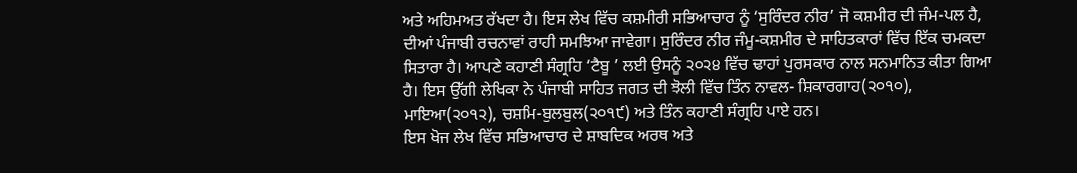ਅਤੇ ਅਹਿਮਅਤ ਰੱਖਦਾ ਹੈ। ਇਸ ਲੇਖ ਵਿੱਚ ਕਸ਼ਮੀਰੀ ਸਭਿਆਚਾਰ ਨੂੰ ‘ਸੁਰਿੰਦਰ ਨੀਰ’ ਜੋ ਕਸ਼ਮੀਰ ਦੀ ਜੰਮ-ਪਲ ਹੈ, ਦੀਆਂ ਪੰਜਾਬੀ ਰਚਨਾਵਾਂ ਰਾਹੀ ਸਮਝਿਆ ਜਾਵੇਗਾ। ਸੁਰਿੰਦਰ ਨੀਰ ਜੰਮੂ-ਕਸ਼ਮੀਰ ਦੇ ਸਾਹਿਤਕਾਰਾਂ ਵਿੱਚ ਇੱਕ ਚਮਕਦਾ ਸਿਤਾਰਾ ਹੈ। ਆਪਣੇ ਕਹਾਣੀ ਸੰਗ੍ਰਹਿ ‘ਟੈਬੂ ’ ਲਈ ਉਸਨੂੰ ੨੦੨੪ ਵਿੱਚ ਢਾਹਾਂ ਪੁਰਸਕਾਰ ਨਾਲ ਸਨਮਾਨਿਤ ਕੀਤਾ ਗਿਆ ਹੈ। ਇਸ ਉੱਗੀ ਲੇਖਿਕਾ ਨੇ ਪੰਜਾਬੀ ਸਾਹਿਤ ਜਗਤ ਦੀ ਝੋਲੀ ਵਿੱਚ ਤਿੰਨ ਨਾਵਲ- ਸ਼ਿਕਾਰਗਾਹ(੨੦੧੦), ਮਾਇਆ(੨੦੧੨), ਚਸ਼ਮਿ-ਬੁਲਬੁਲ(੨੦੧੯) ਅਤੇ ਤਿੰਨ ਕਹਾਣੀ ਸੰਗ੍ਰਹਿ ਪਾਏ ਹਨ।
ਇਸ ਖੋਜ ਲੇਖ ਵਿੱਚ ਸਭਿਆਚਾਰ ਦੇ ਸ਼ਾਬਦਿਕ ਅਰਥ ਅਤੇ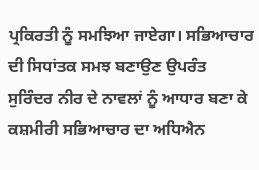ਪ੍ਰਕਿਰਤੀ ਨੂੰ ਸਮਝਿਆ ਜਾਏਗਾ। ਸਭਿਆਚਾਰ ਦੀ ਸਿਧਾਂਤਕ ਸਮਝ ਬਣਾਉਣ ਉਪਰੰਤ ਸੁਰਿੰਦਰ ਨੀਰ ਦੇ ਨਾਵਲਾਂ ਨੂੰ ਆਧਾਰ ਬਣਾ ਕੇ ਕਸ਼ਮੀਰੀ ਸਭਿਆਚਾਰ ਦਾ ਅਧਿਐਨ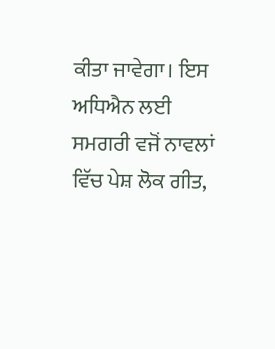ਕੀਤਾ ਜਾਵੇਗਾ। ਇਸ ਅਧਿਐਨ ਲਈ ਸਮਗਰੀ ਵਜੋਂ ਨਾਵਲਾਂ ਵਿੱਚ ਪੇਸ਼ ਲੋਕ ਗੀਤ,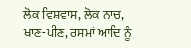ਲੋਕ ਵਿਸ਼ਵਾਸ, ਲੋਕ ਨਾਚ, ਖਾਣ-ਪੀਣ, ਰਸਮਾਂ ਆਦਿ ਨੂੰ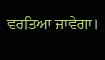ਵਰਤਿਆ ਜਾਵੇਗਾ।